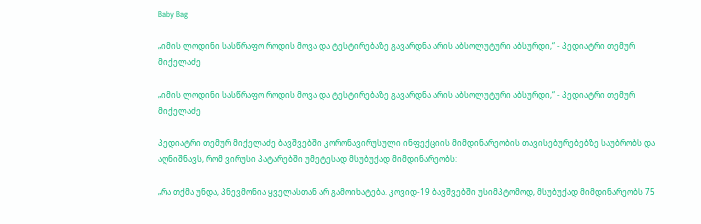Baby Bag

„იმის ლოდინი სასწრაფო როდის მოვა და ტესტირებაზე გავარდნა არის აბსოლუტური აბსურდი,“ - პედიატრი თემურ მიქელაძე

„იმის ლოდინი სასწრაფო როდის მოვა და ტესტირებაზე გავარდნა არის აბსოლუტური აბსურდი,“ - პედიატრი თემურ მიქელაძე

პედიატრი თემურ მიქელაძე ბავშვებში კორონავირუსული ინფექციის მიმდინარეობის თავისებურებებზე საუბრობს და აღნიშნავს, რომ ვირუსი პატარებში უმეტესად მსუბუქად მიმდინარეობს:

„რა თქმა უნდა, პნევმონია ყველასთან არ გამოიხატება. კოვიდ-19 ბავშვებში უსიმპტომოდ, მსუბუქად მიმდინარეობს 75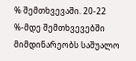% შემთხვევაში. 20-22 %-მდე შემთხვევებში მიმდინარეობს საშუალო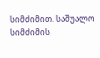სიმძიმით. საშუალო სიმძიმის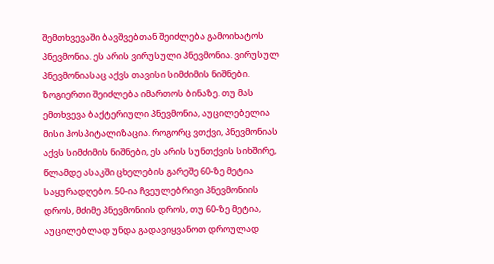შემთხვევაში ბავშვებთან შეიძლება გამოიხატოს პნევმონია. ეს არის ვირუსული პნევმონია. ვირუსულ პნევმონიასაც აქვს თავისი სიმძიმის ნიშნები. ზოგიერთი შეიძლება იმართოს ბინაზე. თუ მას ემთხვევა ბაქტერიული პნევმონია, აუცილებელია მისი ჰოსპიტალიზაცია. როგორც ვთქვი, პნევმონიას აქვს სიმძიმის ნიშნები, ეს არის სუნთქვის სიხშირე, წლამდე ასაკში ცხელების გარეშე 60-ზე მეტია საყურადღებო. 50-ია ჩვეულებრივი პნევმონიის დროს, მძიმე პნევმონიის დროს, თუ 60-ზე მეტია, აუცილებლად უნდა გადავიყვანოთ დროულად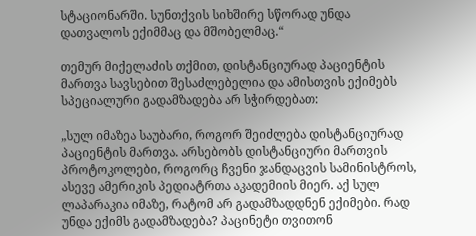სტაციონარში. სუნთქვის სიხშირე სწორად უნდა დათვალოს ექიმმაც და მშობელმაც.“

თემურ მიქელაძის თქმით, დისტანციურად პაციენტის მართვა სავსებით შესაძლებელია და ამისთვის ექიმებს სპეციალური გადამზადება არ სჭირდებათ:

„სულ იმაზეა საუბარი, როგორ შეიძლება დისტანციურად პაციენტის მართვა. არსებობს დისტანციური მართვის პროტოკოლები, როგორც ჩვენი ჯანდაცვის სამინისტროს, ასევე ამერიკის პედიატრთა აკადემიის მიერ. აქ სულ ლაპარაკია იმაზე, რატომ არ გადამზადდნენ ექიმები. რად უნდა ექიმს გადამზადება? პაცინეტი თვითონ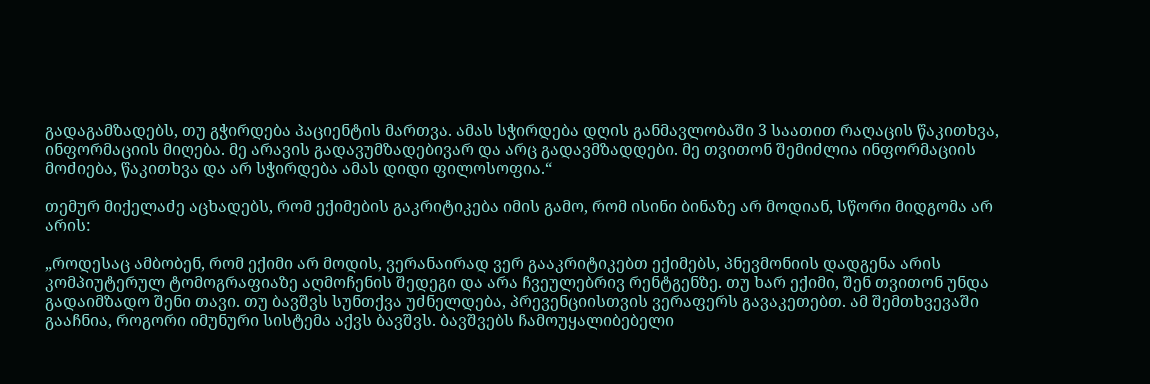გადაგამზადებს, თუ გჭირდება პაციენტის მართვა. ამას სჭირდება დღის განმავლობაში 3 საათით რაღაცის წაკითხვა, ინფორმაციის მიღება. მე არავის გადავუმზადებივარ და არც გადავმზადდები. მე თვითონ შემიძლია ინფორმაციის მოძიება, წაკითხვა და არ სჭირდება ამას დიდი ფილოსოფია.“

თემურ მიქელაძე აცხადებს, რომ ექიმების გაკრიტიკება იმის გამო, რომ ისინი ბინაზე არ მოდიან, სწორი მიდგომა არ არის:

„როდესაც ამბობენ, რომ ექიმი არ მოდის, ვერანაირად ვერ გააკრიტიკებთ ექიმებს, პნევმონიის დადგენა არის კომპიუტერულ ტომოგრაფიაზე აღმოჩენის შედეგი და არა ჩვეულებრივ რენტგენზე. თუ ხარ ექიმი, შენ თვითონ უნდა გადაიმზადო შენი თავი. თუ ბავშვს სუნთქვა უძნელდება, პრევენციისთვის ვერაფერს გავაკეთებთ. ამ შემთხვევაში გააჩნია, როგორი იმუნური სისტემა აქვს ბავშვს. ბავშვებს ჩამოუყალიბებელი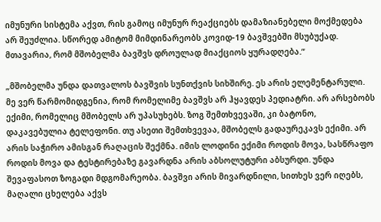იმუნური სისტემა აქვთ, რის გამოც იმუნურ რეაქციებს დამაზიანებელი მოქმედება არ შეუძლია. სწორედ ამიტომ მიმდინარეობს კოვიდ-19 ბავშვებში მსუბუქად. მთავარია, რომ მშობელმა ბავშვს დროულად მიაქციოს ყურადღება.“

„მშობელმა უნდა დათვალოს ბავშვის სუნთქვის სიხშირე. ეს არის ელემენტარული. მე ვერ წარმომიდგენია, რომ რომელიმე ბავშვს არ ჰყავდეს პედიატრი. არ არსებობს ექიმი, რომელიც მშობელს არ უპასუხებს. ზოგ შემთხვევაში, კი ბატონო, დაკავებულია ტელეფონი. თუ ასეთი შემთხვევაა, მშობელს გადაურეკავს ექიმი. არ არის საჭირო ამისგან რაღაცის შექმნა. იმის ლოდინი ექიმი როდის მოვა, სასწრაფო როდის მოვა და ტესტირებაზე გავარდნა არის აბსოლუტური აბსურდი. უნდა შევაფასოთ ზოგადი მდგომარეობა. ბავშვი არის მივარდნილი, სითხეს ვერ იღებს, მაღალი ცხელება აქვს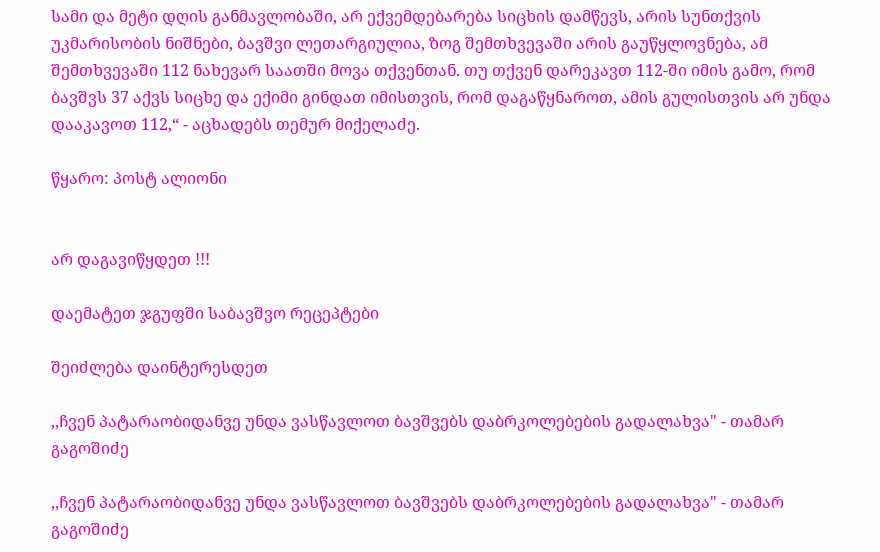სამი და მეტი დღის განმავლობაში, არ ექვემდებარება სიცხის დამწევს, არის სუნთქვის უკმარისობის ნიშნები, ბავშვი ლეთარგიულია, ზოგ შემთხვევაში არის გაუწყლოვნება, ამ შემთხვევაში 112 ნახევარ საათში მოვა თქვენთან. თუ თქვენ დარეკავთ 112-ში იმის გამო, რომ ბავშვს 37 აქვს სიცხე და ექიმი გინდათ იმისთვის, რომ დაგაწყნაროთ, ამის გულისთვის არ უნდა დააკავოთ 112,“ - აცხადებს თემურ მიქელაძე.

წყარო: პოსტ ალიონი


არ დაგავიწყდეთ !!!

დაემატეთ ჯგუფში საბავშვო რეცეპტები

შეიძლება დაინტერესდეთ

,,ჩვენ პატარაობიდანვე უნდა ვასწავლოთ ბავშვებს დაბრკოლებების გადალახვა" - თამარ გაგოშიძე

,,ჩვენ პატარაობიდანვე უნდა ვასწავლოთ ბავშვებს დაბრკოლებების გადალახვა" - თამარ გაგოშიძე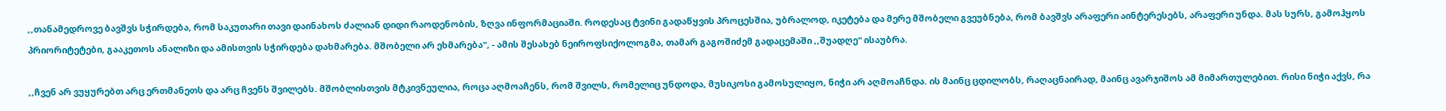,,თანამედროვე ბავშვს სჭირდება, რომ საკუთარი თავი დაინახოს ძალიან დიდი რაოდენობის, ზღვა ინფორმაციაში. როდესაც ტვინი გადაწყვის პროცესშია, უბრალოდ, იკეტება და მერე მშობელი გვეუბნება, რომ ბავშვს არაფერი აინტერესებს, არაფერი უნდა. მას სურს, გამოჰყოს პრიორიტეტები, გააკეთოს ანალიზი და ამისთვის სჭირდება დახმარება. მშობელი არ ეხმარება", - ამის შესახებ ნეიროფსიქოლოგმა, თამარ გაგოშიძემ გადაცემაში ,,შუადღე" ისაუბრა.

,,ჩვენ არ ვუყურებთ არც ერთმანეთს და არც ჩვენს შვილებს. მშობლისთვის მტკივნეულია, როცა აღმოაჩენს, რომ შვილს, რომელიც უნდოდა, მუსიკოსი გამოსულიყო, ნიჭი არ აღმოაჩნდა. ის მაინც ცდილობს, რაღაცნაირად, მაინც ავარჯიშოს ამ მიმართულებით. რისი ნიჭი აქვს, რა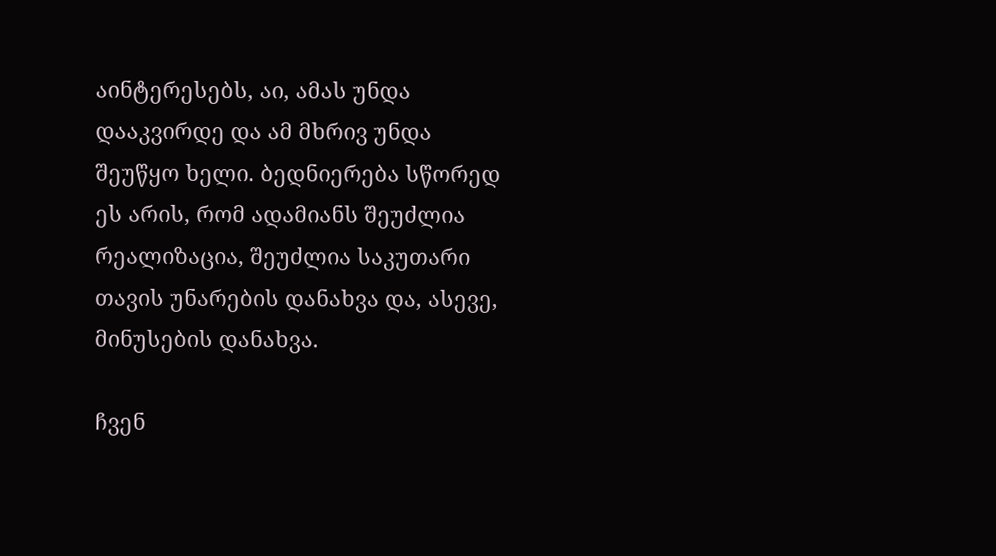აინტერესებს, აი, ამას უნდა დააკვირდე და ამ მხრივ უნდა შეუწყო ხელი. ბედნიერება სწორედ ეს არის, რომ ადამიანს შეუძლია რეალიზაცია, შეუძლია საკუთარი თავის უნარების დანახვა და, ასევე,  მინუსების დანახვა.

ჩვენ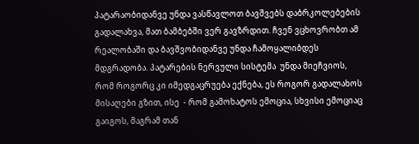პატარაობიდანვე უნდა ვასწავლოთ ბავშვებს დაბრკოლებების გადალახვა, მათ ბამბებში ვერ გავზრდით. ჩვენ ვცხოვრობთ ამ რეალობაში და ბავშვობიდანვე უნდა ჩამოყალიბდეს მდგრადობა. პატარების ნერვული სისტემა  უნდა მიეჩვიოს, რომ როგორც კი იმედგაცრუება ექნება, ეს როგორ გადალახოს მისაღები გზით, ისე  - რომ გამოხატოს ემოცია, სხვისი ემოციაც გაიგოს, მაგრამ თან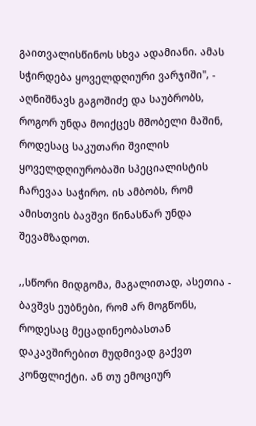გაითვალისწინოს სხვა ადამიანი. ამას სჭირდება ყოველდღიური ვარჯიში", - აღნიშნავს გაგოშიძე და საუბრობს, როგორ უნდა მოიქცეს მშობელი მაშინ, როდესაც საკუთარი შვილის ყოველდღიურობაში სპეციალისტის ჩარევაა საჭირო. ის ამბობს, რომ ამისთვის ბავშვი წინასწარ უნდა შევამზადოთ.

,,სწორი მიდგომა, მაგალითად, ასეთია - ბავშვს ეუბნები, რომ არ მოგწონს, როდესაც მეცადინეობასთან დაკავშირებით მუდმივად გაქვთ კონფლიქტი. ან თუ ემოციურ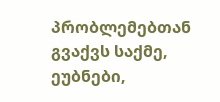პრობლემებთან გვაქვს საქმე, ეუბნები,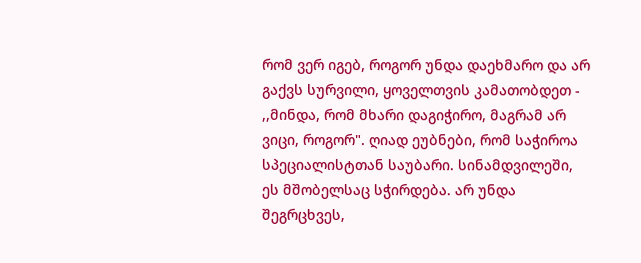რომ ვერ იგებ, როგორ უნდა დაეხმარო და არ გაქვს სურვილი, ყოველთვის კამათობდეთ - ,,მინდა, რომ მხარი დაგიჭირო, მაგრამ არ ვიცი, როგორ". ღიად ეუბნები, რომ საჭიროა სპეციალისტთან საუბარი. სინამდვილეში, ეს მშობელსაც სჭირდება. არ უნდა შეგრცხვეს,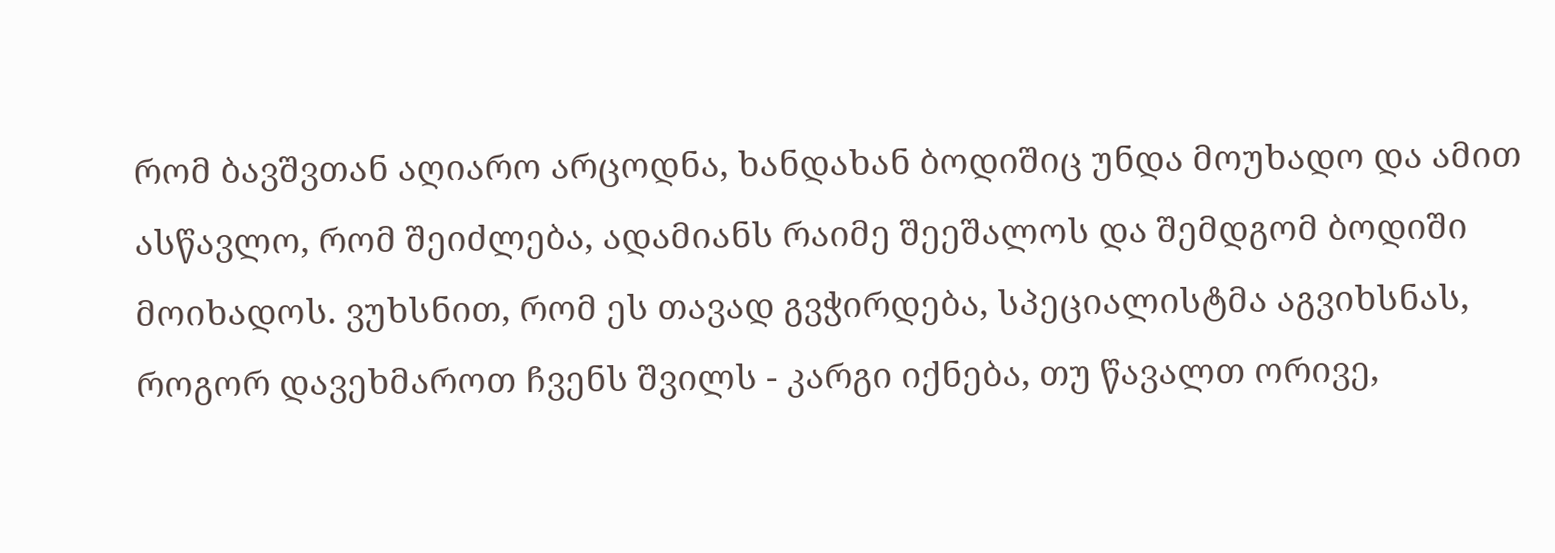რომ ბავშვთან აღიარო არცოდნა, ხანდახან ბოდიშიც უნდა მოუხადო და ამით ასწავლო, რომ შეიძლება, ადამიანს რაიმე შეეშალოს და შემდგომ ბოდიში მოიხადოს. ვუხსნით, რომ ეს თავად გვჭირდება, სპეციალისტმა აგვიხსნას, როგორ დავეხმაროთ ჩვენს შვილს - კარგი იქნება, თუ წავალთ ორივე,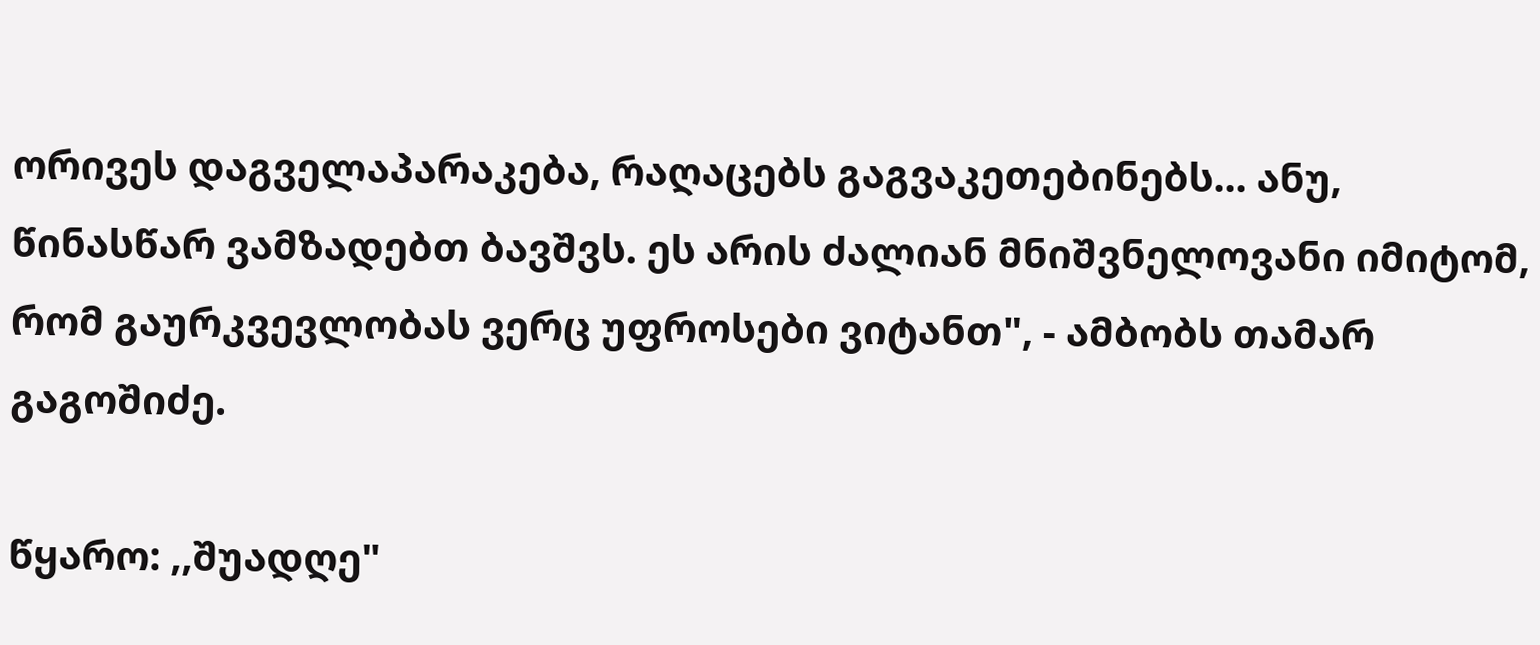ორივეს დაგველაპარაკება, რაღაცებს გაგვაკეთებინებს... ანუ, წინასწარ ვამზადებთ ბავშვს. ეს არის ძალიან მნიშვნელოვანი იმიტომ, რომ გაურკვევლობას ვერც უფროსები ვიტანთ", - ამბობს თამარ გაგოშიძე.

წყარო: ,,შუადღე"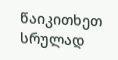წაიკითხეთ სრულად